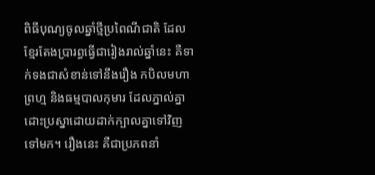ពិធីបុណ្យចូលឆ្នាំថ្មីប្រពៃណីជាតិ ដែលខ្មែរតែងប្រារព្ធធ្វើជារៀងរាល់ឆ្នាំនេះ គឺទាក់ទងជាសំខាន់ទៅនឹងរឿង កបិលមហាព្រហ្ម និងធម្មបាលកុមារ ដែលភ្នាល់គ្នាដោះប្រស្នាដោយដាក់ក្បាលគ្នាទៅវិញទៅមក។ រឿងនេះ គឺជាប្រភពនាំ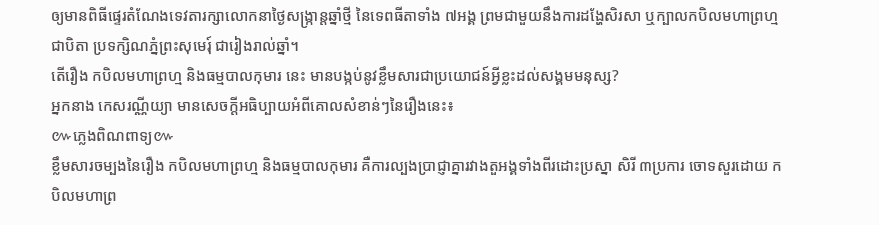ឲ្យមានពិធីផ្ទេរតំណែងទេវតារក្សាលោកនាថ្ងៃសង្ក្រាន្តឆ្នាំថ្មី នៃទេពធីតាទាំង ៧អង្គ ព្រមជាមួយនឹងការដង្ហែសិរសា ឬក្បាលកបិលមហាព្រហ្មជាបិតា ប្រទក្សិណភ្នំព្រះសុមេរុ៍ ជារៀងរាល់ឆ្នាំ។
តើរឿង កបិលមហាព្រហ្ម និងធម្មបាលកុមារ នេះ មានបង្កប់នូវខ្លឹមសារជាប្រយោជន៍អ្វីខ្លះដល់សង្គមមនុស្ស?
អ្នកនាង កេសរណ្ណីយ្យា មានសេចក្តីអធិប្បាយអំពីគោលសំខាន់ៗនៃរឿងនេះ៖
៚ភ្លេងពិណពាទ្យ៚
ខ្លឹមសារចម្បងនៃរឿង កបិលមហាព្រហ្ម និងធម្មបាលកុមារ គឺការល្បងប្រាជ្ញាគ្នារវាងតួអង្គទាំងពីរដោះប្រស្នា សិរី ៣ប្រការ ចោទសួរដោយ កបិលមហាព្រ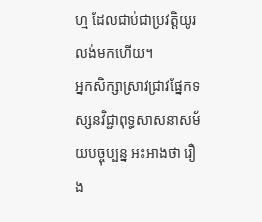ហ្ម ដែលជាប់ជាប្រវត្តិយូរលង់មកហើយ។
អ្នកសិក្សាស្រាវជ្រាវផ្នែកទស្សនវិជ្ជាពុទ្ធសាសនាសម័យបច្ចុប្បន្ន អះអាងថា រឿង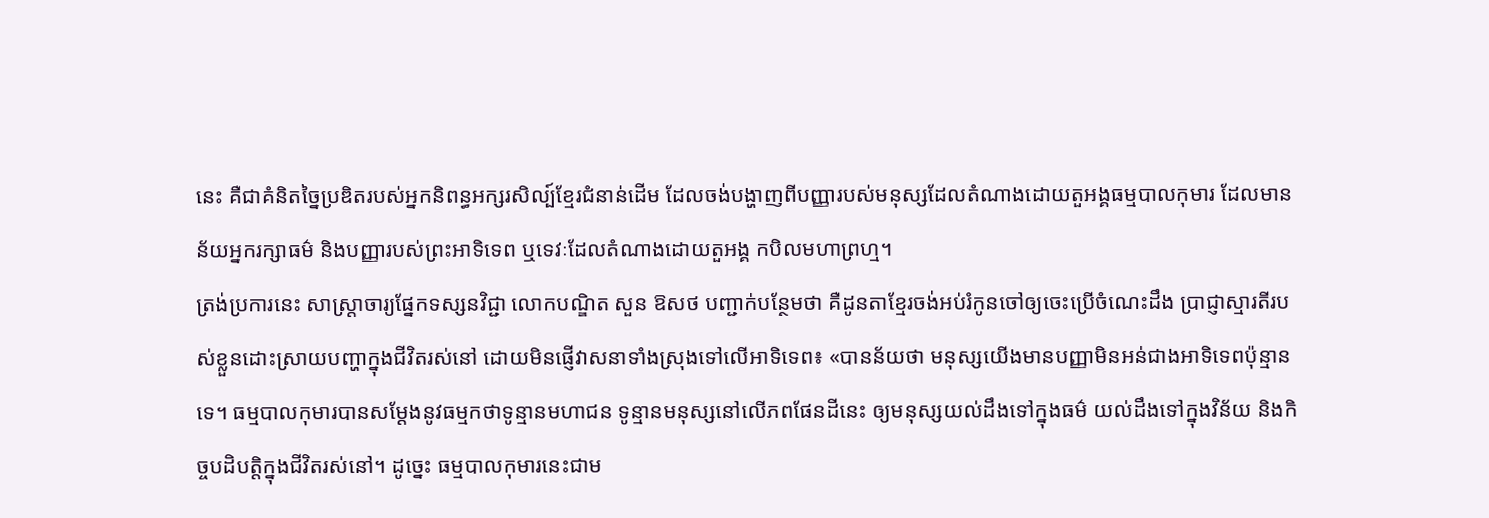នេះ គឺជាគំនិតច្នៃប្រឌិតរបស់អ្នកនិពន្ធអក្សរសិល្ប៍ខ្មែរជំនាន់ដើម ដែលចង់បង្ហាញពីបញ្ញារបស់មនុស្សដែលតំណាងដោយតួអង្គធម្មបាលកុមារ ដែលមានន័យអ្នករក្សាធម៌ និងបញ្ញារបស់ព្រះអាទិទេព ឬទេវៈដែលតំណាងដោយតួអង្គ កបិលមហាព្រហ្ម។
ត្រង់ប្រការនេះ សាស្ត្រាចារ្យផ្នែកទស្សនវិជ្ជា លោកបណ្ឌិត សួន ឱសថ បញ្ជាក់បន្ថែមថា គឺដូនតាខ្មែរចង់អប់រំកូនចៅឲ្យចេះប្រើចំណេះដឹង ប្រាជ្ញាស្មារតីរបស់ខ្លួនដោះស្រាយបញ្ហាក្នុងជីវិតរស់នៅ ដោយមិនផ្ញើវាសនាទាំងស្រុងទៅលើអាទិទេព៖ «បានន័យថា មនុស្សយើងមានបញ្ញាមិនអន់ជាងអាទិទេពប៉ុន្មានទេ។ ធម្មបាលកុមារបានសម្ដែងនូវធម្មកថាទូន្មានមហាជន ទូន្មានមនុស្សនៅលើភពផែនដីនេះ ឲ្យមនុស្សយល់ដឹងទៅក្នុងធម៌ យល់ដឹងទៅក្នុងវិន័យ និងកិច្ចបដិបត្តិក្នុងជីវិតរស់នៅ។ ដូច្នេះ ធម្មបាលកុមារនេះជាម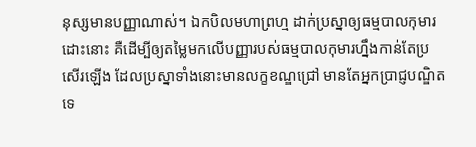នុស្សមានបញ្ញាណាស់។ ឯកបិលមហាព្រហ្ម ដាក់ប្រស្នាឲ្យធម្មបាលកុមារដោះនោះ គឺដើម្បីឲ្យតម្លៃមកលើបញ្ញារបស់ធម្មបាលកុមារហ្នឹងកាន់តែប្រសើរឡើង ដែលប្រស្នាទាំងនោះមានលក្ខខណ្ឌជ្រៅ មានតែអ្នកប្រាជ្ញបណ្ឌិតទេ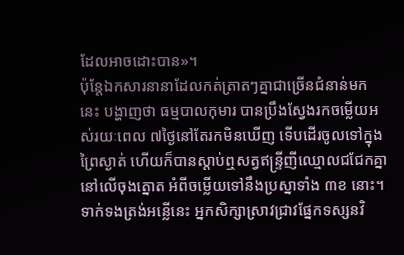ដែលអាចដោះបាន»។
ប៉ុន្តែឯកសារនានាដែលកត់ត្រាតៗគ្នាជាច្រើនជំនាន់មកនេះ បង្ហាញថា ធម្មបាលកុមារ បានប្រឹងស្វែងរកចម្លើយអស់រយៈពេល ៧ថ្ងៃនៅតែរកមិនឃើញ ទើបដើរចូលទៅក្នុងព្រៃស្ងាត់ ហើយក៏បានស្តាប់ឮសត្វឥន្ទ្រីញីឈ្មោលជជែកគ្នានៅលើចុងត្នោត អំពីចម្លើយទៅនឹងប្រស្នាទាំង ៣ខ នោះ។
ទាក់ទងត្រង់អន្លើនេះ អ្នកសិក្សាស្រាវជ្រាវផ្នែកទស្សនវិ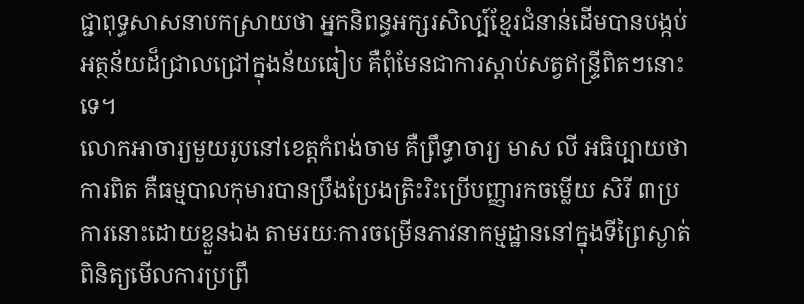ជ្ជាពុទ្ធសាសនាបកស្រាយថា អ្នកនិពន្ធអក្សរសិល្ប៍ខ្មែរជំនាន់ដើមបានបង្កប់អត្ថន័យដ៏ជ្រាលជ្រៅក្នុងន័យធៀប គឺពុំមែនជាការស្តាប់សត្វឥន្ទ្រីពិតៗនោះទេ។
លោកអាចារ្យមួយរូបនៅខេត្តកំពង់ចាម គឺព្រឹទ្ធាចារ្យ មាស លី អធិប្បាយថា ការពិត គឺធម្មបាលកុមារបានប្រឹងប្រែងត្រិះរិះប្រើបញ្ញារកចម្លើយ សិរី ៣ប្រការនោះដោយខ្លួនឯង តាមរយៈការចម្រើនភាវនាកម្មដ្ឋាននៅក្នុងទីព្រៃស្ងាត់ ពិនិត្យមើលការប្រព្រឹ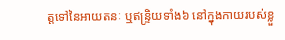ត្តទៅនៃអាយតនៈ ឬឥន្ទ្រិយទាំង៦ នៅក្នុងកាយរបស់ខ្លួ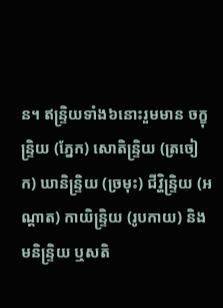ន។ ឥន្ទ្រិយទាំង៦នោះរួមមាន ចក្ខុន្ទ្រិយ (ភ្នែក) សោតិន្ទ្រិយ (ត្រចៀក) ឃានិន្ទ្រិយ (ច្រមុះ) ជីវ្ហិន្ទ្រិយ (អណ្ដាត) កាយិន្ទ្រិយ (រូបកាយ) និងមនិន្ទ្រិយ ឬសតិ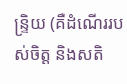ន្ទ្រិយ (គឺដំណើររបស់ចិត្ត និងសតិ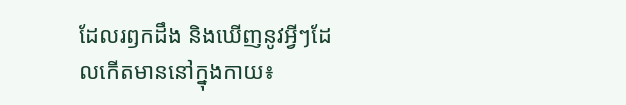ដែលរឭកដឹង និងឃើញនូវអ្វីៗដែលកើតមាននៅក្នុងកាយ៖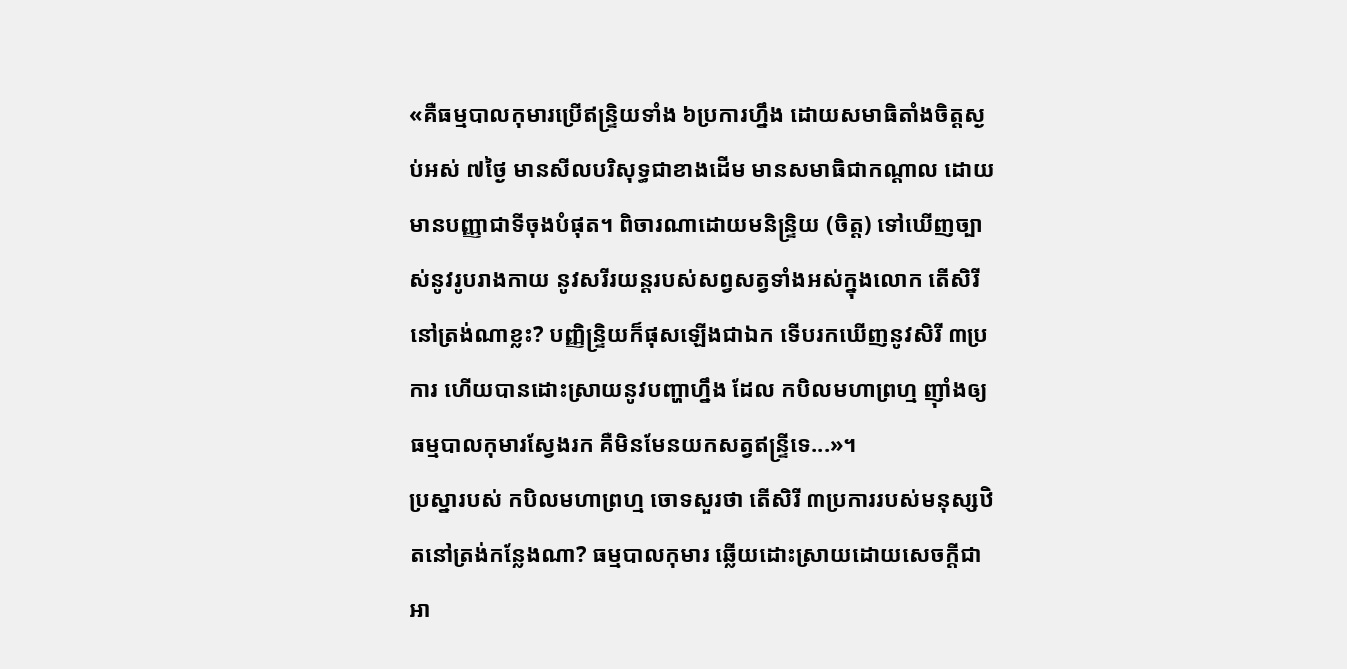«គឺធម្មបាលកុមារប្រើឥន្ទ្រិយទាំង ៦ប្រការហ្នឹង ដោយសមាធិតាំងចិត្តស្ងប់អស់ ៧ថ្ងៃ មានសីលបរិសុទ្ធជាខាងដើម មានសមាធិជាកណ្ដាល ដោយមានបញ្ញាជាទីចុងបំផុត។ ពិចារណាដោយមនិន្ទ្រិយ (ចិត្ត) ទៅឃើញច្បាស់នូវរូបរាងកាយ នូវសរីរយន្តរបស់សព្វសត្វទាំងអស់ក្នុងលោក តើសិរីនៅត្រង់ណាខ្លះ? បញ្ញិន្ទ្រិយក៏ផុសឡើងជាឯក ទើបរកឃើញនូវសិរី ៣ប្រការ ហើយបានដោះស្រាយនូវបញ្ហាហ្នឹង ដែល កបិលមហាព្រហ្ម ញ៉ាំងឲ្យធម្មបាលកុមារស្វែងរក គឺមិនមែនយកសត្វឥន្ទ្រីទេ...»។
ប្រស្នារបស់ កបិលមហាព្រហ្ម ចោទសួរថា តើសិរី ៣ប្រការរបស់មនុស្សឋិតនៅត្រង់កន្លែងណា? ធម្មបាលកុមារ ឆ្លើយដោះស្រាយដោយសេចក្តីជាអា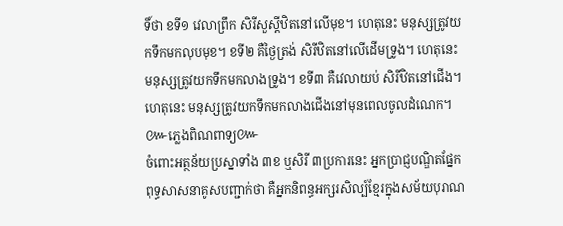ទិ៍ថា ខទី១ វេលាព្រឹក សិរីសួស្តីឋិតនៅលើមុខ។ ហេតុនេះ មនុស្សត្រូវយកទឹកមកលុបមុខ។ ខទី២ គឺថ្ងៃត្រង់ សិរីឋិតនៅលើដើមទ្រូង។ ហេតុនេះ មនុស្សត្រូវយកទឹកមកលាងទ្រូង។ ខទី៣ គឺវេលាយប់ សិរីឋិតនៅជើង។ ហេតុនេះ មនុស្សត្រូវយកទឹកមកលាងជើងនៅមុនពេលចូលដំណេក។
៚ភ្លេងពិណពាទ្យ៚
ចំពោះអត្ថន័យប្រស្នាទាំង ៣ខ ឬសិរី ៣ប្រការនេះ អ្នកប្រាជ្ញបណ្ឌិតផ្នែកពុទ្ធសាសនាគូសបញ្ជាក់ថា គឺអ្នកនិពន្ធអក្សរសិល្ប៍ខ្មែរក្នុងសម័យបុរាណ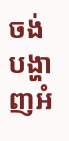ចង់បង្ហាញអំ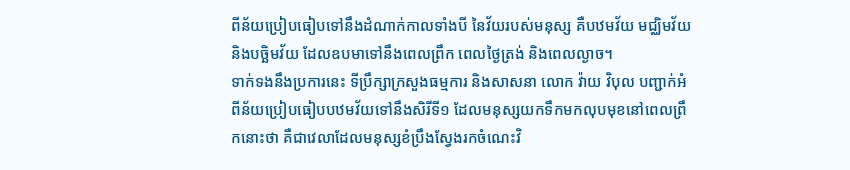ពីន័យប្រៀបធៀបទៅនឹងដំណាក់កាលទាំងបី នៃវ័យរបស់មនុស្ស គឺបឋមវ័យ មជ្ឈិមវ័យ និងបច្ឆិមវ័យ ដែលឧបមាទៅនឹងពេលព្រឹក ពេលថ្ងៃត្រង់ និងពេលល្ងាច។
ទាក់ទងនឹងប្រការនេះ ទីប្រឹក្សាក្រសួងធម្មការ និងសាសនា លោក វ៉ាយ វិបុល បញ្ជាក់អំពីន័យប្រៀបធៀបបឋមវ័យទៅនឹងសិរីទី១ ដែលមនុស្សយកទឹកមកលុបមុខនៅពេលព្រឹកនោះថា គឺជាវេលាដែលមនុស្សខំប្រឹងស្វែងរកចំណេះវិ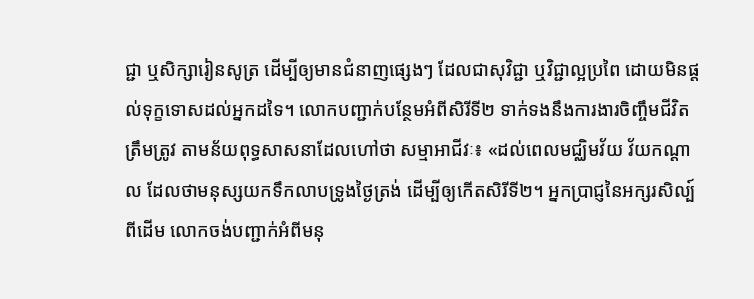ជ្ជា ឬសិក្សារៀនសូត្រ ដើម្បីឲ្យមានជំនាញផ្សេងៗ ដែលជាសុវិជ្ជា ឬវិជ្ជាល្អប្រពៃ ដោយមិនផ្តល់ទុក្ខទោសដល់អ្នកដទៃ។ លោកបញ្ជាក់បន្ថែមអំពីសិរីទី២ ទាក់ទងនឹងការងារចិញ្ចឹមជីវិតត្រឹមត្រូវ តាមន័យពុទ្ធសាសនាដែលហៅថា សម្មាអាជីវៈ៖ «ដល់ពេលមជ្ឈិមវ័យ វ័យកណ្ដាល ដែលថាមនុស្សយកទឹកលាបទ្រូងថ្ងៃត្រង់ ដើម្បីឲ្យកើតសិរីទី២។ អ្នកប្រាជ្ញនៃអក្សរសិល្ប៍ពីដើម លោកចង់បញ្ជាក់អំពីមនុ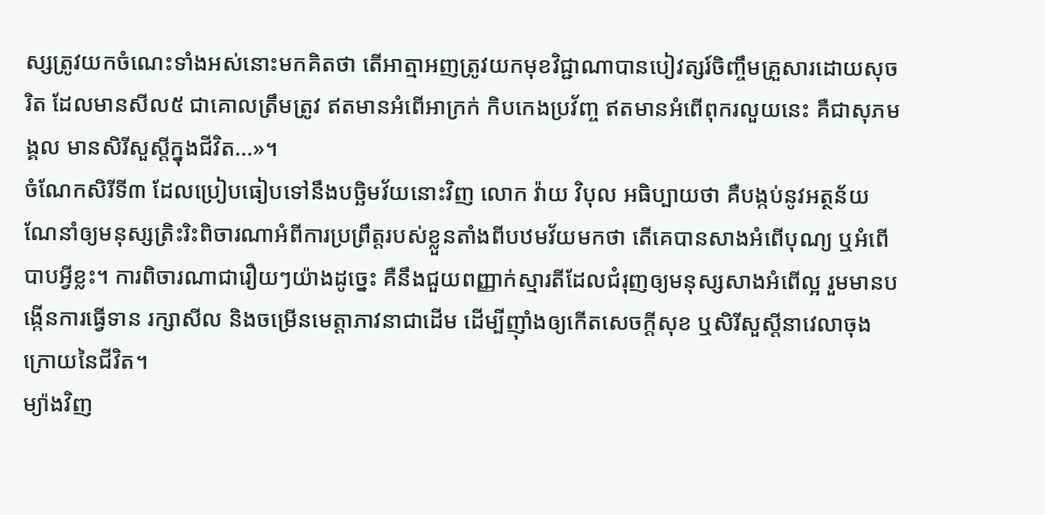ស្សត្រូវយកចំណេះទាំងអស់នោះមកគិតថា តើអាត្មាអញត្រូវយកមុខវិជ្ជាណាបានបៀវត្សរ៍ចិញ្ចឹមគ្រួសារដោយសុចរិត ដែលមានសីល៥ ជាគោលត្រឹមត្រូវ ឥតមានអំពើអាក្រក់ កិបកេងប្រវ័ញ្ច ឥតមានអំពើពុករលួយនេះ គឺជាសុភមង្គល មានសិរីសួស្ដីក្នុងជីវិត...»។
ចំណែកសិរីទី៣ ដែលប្រៀបធៀបទៅនឹងបច្ឆិមវ័យនោះវិញ លោក វ៉ាយ វិបុល អធិប្បាយថា គឺបង្កប់នូវអត្ថន័យណែនាំឲ្យមនុស្សត្រិះរិះពិចារណាអំពីការប្រព្រឹត្តរបស់ខ្លួនតាំងពីបឋមវ័យមកថា តើគេបានសាងអំពើបុណ្យ ឬអំពើបាបអ្វីខ្លះ។ ការពិចារណាជារឿយៗយ៉ាងដូច្នេះ គឺនឹងជួយពញ្ញាក់ស្មារតីដែលជំរុញឲ្យមនុស្សសាងអំពើល្អ រួមមានបង្កើនការធ្វើទាន រក្សាសីល និងចម្រើនមេត្តាភាវនាជាដើម ដើម្បីញ៉ាំងឲ្យកើតសេចក្តីសុខ ឬសិរីសួស្ដីនាវេលាចុងក្រោយនៃជីវិត។
ម្យ៉ាងវិញ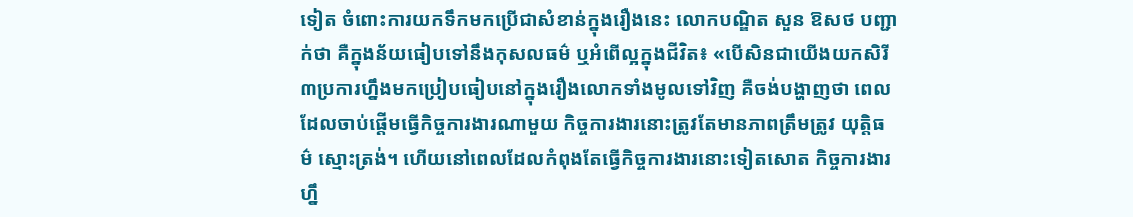ទៀត ចំពោះការយកទឹកមកប្រើជាសំខាន់ក្នុងរឿងនេះ លោកបណ្ឌិត សួន ឱសថ បញ្ជាក់ថា គឺក្នុងន័យធៀបទៅនឹងកុសលធម៌ ឬអំពើល្អក្នុងជីវិត៖ «បើសិនជាយើងយកសិរី ៣ប្រការហ្នឹងមកប្រៀបធៀបនៅក្នុងរឿងលោកទាំងមូលទៅវិញ គឺចង់បង្ហាញថា ពេលដែលចាប់ផ្ដើមធ្វើកិច្ចការងារណាមួយ កិច្ចការងារនោះត្រូវតែមានភាពត្រឹមត្រូវ យុត្តិធម៌ ស្មោះត្រង់។ ហើយនៅពេលដែលកំពុងតែធ្វើកិច្ចការងារនោះទៀតសោត កិច្ចការងារហ្នឹ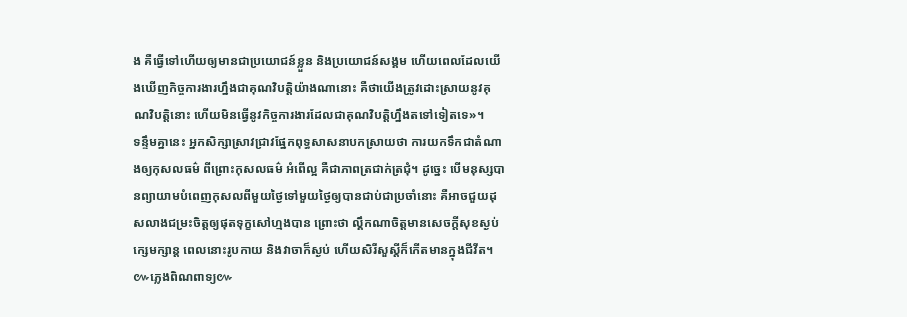ង គឺធ្វើទៅហើយឲ្យមានជាប្រយោជន៍ខ្លួន និងប្រយោជន៍សង្គម ហើយពេលដែលយើងឃើញកិច្ចការងារហ្នឹងជាគុណវិបត្តិយ៉ាងណានោះ គឺថាយើងត្រូវដោះស្រាយនូវគុណវិបត្តិនោះ ហើយមិនធ្វើនូវកិច្ចការងារដែលជាគុណវិបត្តិហ្នឹងតទៅទៀតទេ»។
ទន្ទឹមគ្នានេះ អ្នកសិក្សាស្រាវជ្រាវផ្នែកពុទ្ធសាសនាបកស្រាយថា ការយកទឹកជាតំណាងឲ្យកុសលធម៌ ពីព្រោះកុសលធម៌ អំពើល្អ គឺជាភាពត្រជាក់ត្រជុំ។ ដូច្នេះ បើមនុស្សបានព្យាយាមបំពេញកុសលពីមួយថ្ងៃទៅមួយថ្ងៃឲ្យបានជាប់ជាប្រចាំនោះ គឺអាចជួយដុសលាងជម្រះចិត្តឲ្យផុតទុក្ខសៅហ្មងបាន ព្រោះថា ល្គឹកណាចិត្តមានសេចក្តីសុខស្ងប់ក្សេមក្សាន្ត ពេលនោះរូបកាយ និងវាចាក៏ស្ងប់ ហើយសិរីសួស្តីក៏កើតមានក្នុងជីវីត។
៚ភ្លេងពិណពាទ្យ៚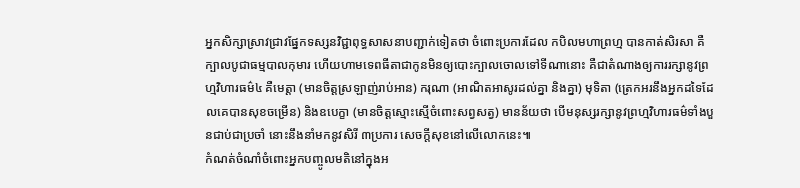អ្នកសិក្សាស្រាវជ្រាវផ្នែកទស្សនវិជ្ជាពុទ្ធសាសនាបញ្ជាក់ទៀតថា ចំពោះប្រការដែល កបិលមហាព្រហ្ម បានកាត់សិរសា គឺក្បាលបូជាធម្មបាលកុមារ ហើយហាមទេពធីតាជាកូនមិនឲ្យបោះក្បាលចោលទៅទីណានោះ គឺជាតំណាងឲ្យការរក្សានូវព្រហ្មវិហារធម៌៤ គឺមេត្តា (មានចិត្តស្រឡាញ់រាប់អាន) ករុណា (អាណិតអាសូរដល់គ្នា និងគ្នា) មុទិតា (ត្រេកអរនឹងអ្នកដទៃដែលគេបានសុខចម្រើន) និងឧបេក្ខា (មានចិត្តស្មោះស្មើចំពោះសព្វសត្វ) មានន័យថា បើមនុស្សរក្សានូវព្រហ្មវិហារធម៌ទាំងបួនជាប់ជាប្រចាំ នោះនឹងនាំមកនូវសិរី ៣ប្រការ សេចក្តីសុខនៅលើលោកនេះ៕
កំណត់ចំណាំចំពោះអ្នកបញ្ចូលមតិនៅក្នុងអ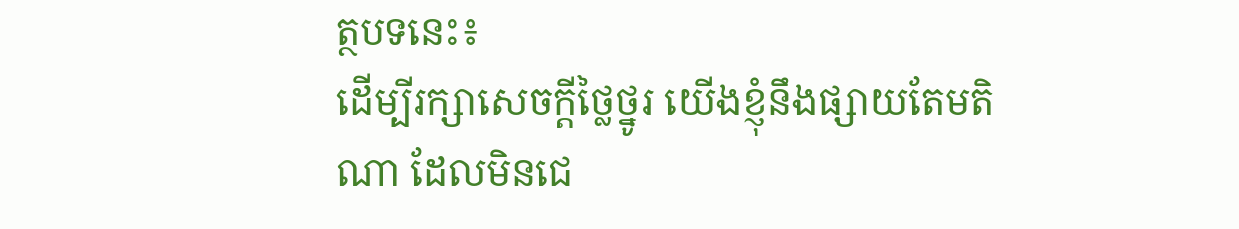ត្ថបទនេះ៖
ដើម្បីរក្សាសេចក្ដីថ្លៃថ្នូរ យើងខ្ញុំនឹងផ្សាយតែមតិណា ដែលមិនជេ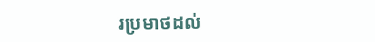រប្រមាថដល់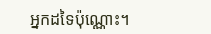អ្នកដទៃប៉ុណ្ណោះ។